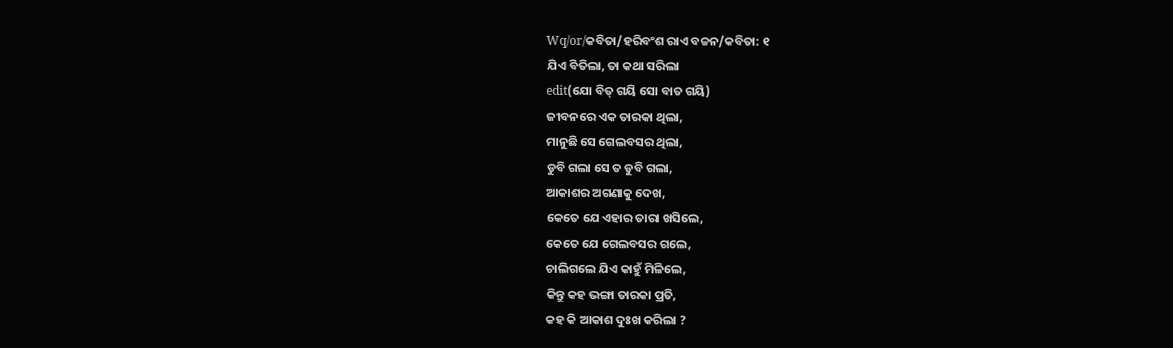Wq/or/କବିତା/ହରିବଂଶ ରାଏ ବଚ୍ଚନ/କବିତା: ୧
ଯିଏ ବିତିଲା, ତା କଥା ସରିଲା
edit(ଯୋ ବିତ୍ ଗୟି ସୋ ବାତ ଗୟି)
ଜୀବନରେ ଏକ ତାରକା ଥିଲା,
ମାନୁଛି ସେ ଗେଲବସର ଥିଲା,
ଡୁବି ଗଲା ସେ ତ ଡୁବି ଗଲା,
ଆକାଶର ଅଗଣାକୁ ଦେଖ,
କେତେ ଯେ ଏହାର ତାରା ଖସିଲେ,
କେତେ ଯେ ଗେଲବସର ଗଲେ,
ଚାଲିଗଲେ ଯିଏ କାହୁଁ ମିଳିଲେ,
କିନ୍ତୁ କହ ଭଙ୍ଗା ତାରକା ପ୍ରତି,
କହ କି ଆକାଶ ଦୁଃଖ କରିଲା ?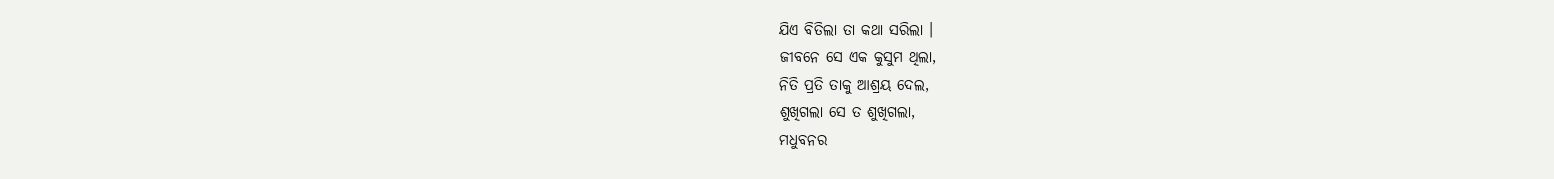ଯିଏ ବିତିଲା ତା କଥା ସରିଲା ।
ଜୀବନେ ସେ ଏକ କୁସୁମ ଥିଲା,
ନିତି ପ୍ରତି ତାକୁ ଆଶ୍ରୟ ଦେଲ,
ଶୁଖିଗଲା ସେ ତ ଶୁଖିଗଲା,
ମଧୁବନର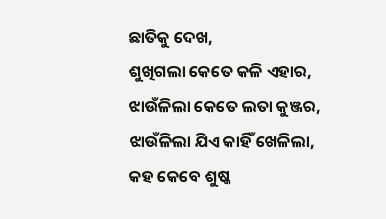ଛାତିକୁ ଦେଖ,
ଶୁଖିଗଲା କେତେ କଳି ଏହାର,
ଝାଉଁଳିଲା କେତେ ଲତା କୁଞ୍ଜର,
ଝାଉଁଳିଲା ଯିଏ କାହିଁ ଖେଳିଲା,
କହ କେବେ ଶୁଷ୍କ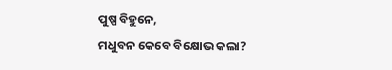ପୁଷ୍ପ ବିହୁନେ,
ମଧୁବନ କେବେ ବିକ୍ଷୋଭ କଲା?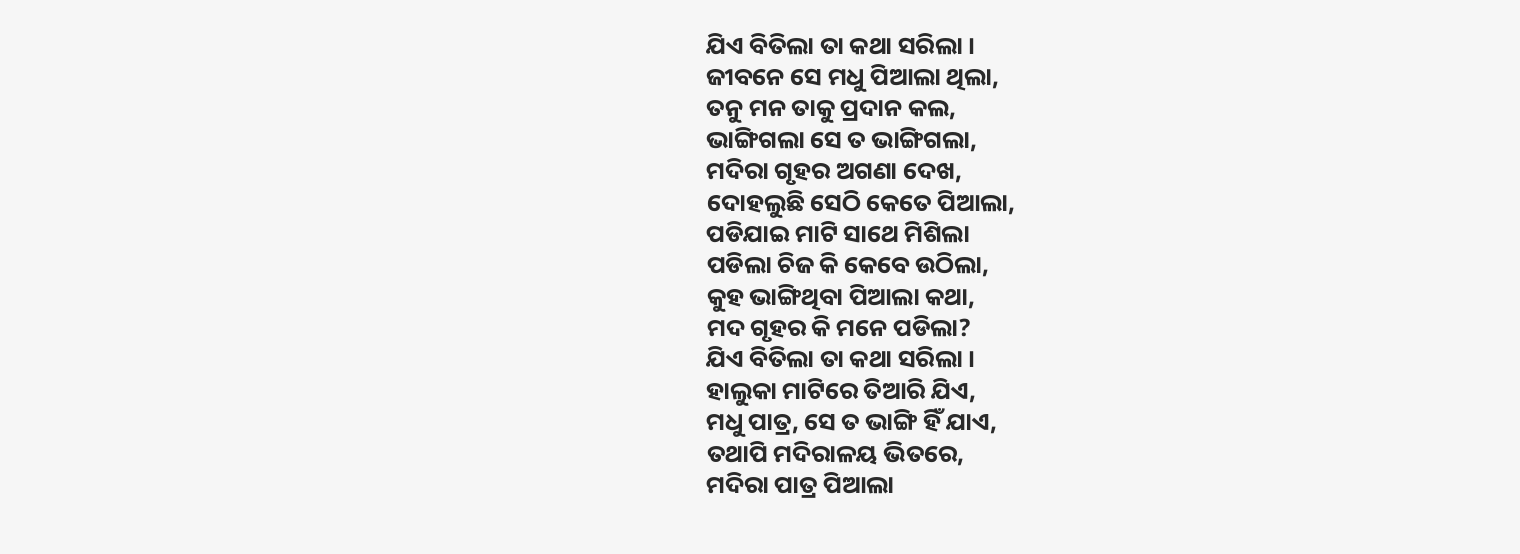ଯିଏ ବିତିଲା ତା କଥା ସରିଲା ।
ଜୀବନେ ସେ ମଧୁ ପିଆଲା ଥିଲା,
ତନୁ ମନ ତାକୁ ପ୍ରଦାନ କଲ,
ଭାଙ୍ଗିଗଲା ସେ ତ ଭାଙ୍ଗିଗଲା,
ମଦିରା ଗୃହର ଅଗଣା ଦେଖ,
ଦୋହଲୁଛି ସେଠି କେତେ ପିଆଲା,
ପଡିଯାଇ ମାଟି ସାଥେ ମିଶିଲା
ପଡିଲା ଚିଜ କି କେବେ ଉଠିଲା,
କୁହ ଭାଙ୍ଗିଥିବା ପିଆଲା କଥା,
ମଦ ଗୃହର କି ମନେ ପଡିଲା?
ଯିଏ ବିତିଲା ତା କଥା ସରିଲା ।
ହାଲୁକା ମାଟିରେ ତିଆରି ଯିଏ,
ମଧୁ ପାତ୍ର, ସେ ତ ଭାଙ୍ଗି ହିଁ ଯାଏ,
ତଥାପି ମଦିରାଳୟ ଭିତରେ,
ମଦିରା ପାତ୍ର ପିଆଲା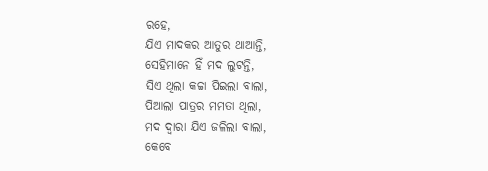ରହେ,
ଯିଏ ମାଦକର ଆତୁର ଥାଆନ୍ତି,
ସେହିମାନେ ହିଁ ମଦ ଲୁଟନ୍ତି,
ସିଏ ଥିଲା କଚ୍ଚା ପିଇଲା ବାଲା,
ପିଆଲା ପାତ୍ରର ମମତା ଥିଲା,
ମଦ ଦ୍ଵାରା ଯିଏ ଜଳିଲା ବାଲା,
କେବେ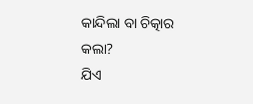କାନ୍ଦିଲା ବା ଚିତ୍କାର କଲା?
ଯିଏ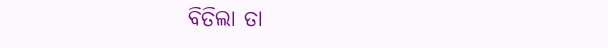ବିତିଲା ତା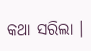କଥା ସରିଲା ।